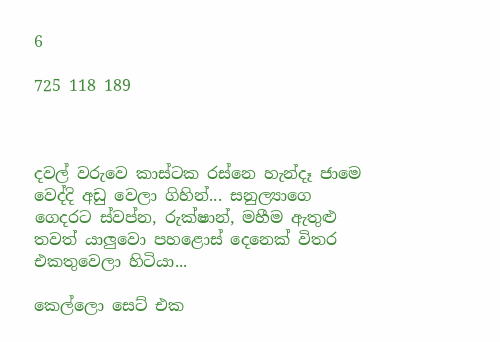6

725 118 189



දවල් වරුවෙ කාස්ටක රස්නෙ හැන්දෑ ජාමෙ වෙද්දි අඩු වෙලා ගිහින්... සනුල්‍යාගෙ ගෙදරට ස්වප්න, රුක්ෂාන්, මහීම ඇතුළු තවත් යාලුවො පහළොස් දෙනෙක් විතර එකතුවෙලා හිටියා...

කෙල්ලො සෙට් එක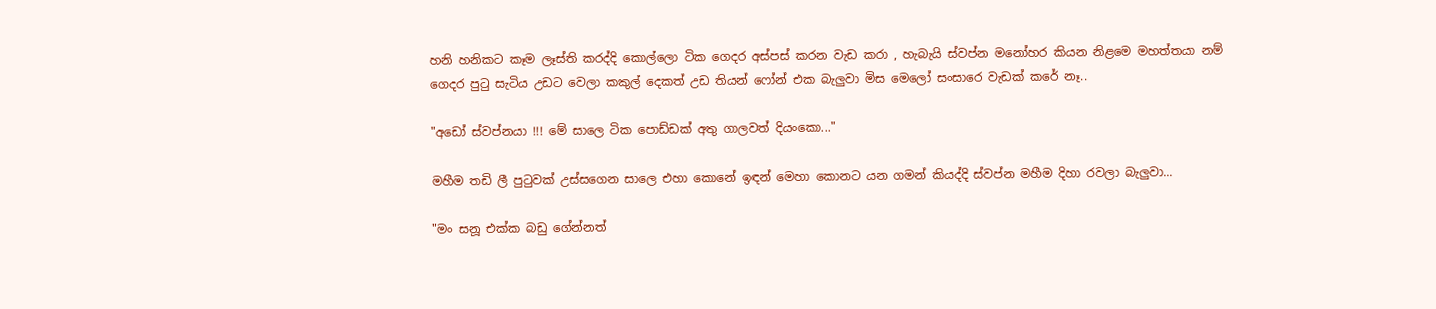හනි හනිකට කෑම ලෑස්ති කරද්දි කොල්ලො ටික ගෙදර අස්පස් කරන වැඩ කරා , හැබැයි ස්වප්න මනෝහර කියන නිළමෙ මහත්තයා නම් ගෙදර පුටු සැටිය උඩට වෙලා කකුල් දෙකත් උඩ තියන් ෆෝන් එක බැලුවා මිස මෙලෝ සංසාරෙ වැඩක් කරේ නෑ..

"අඩෝ ස්වප්නයා !!! මේ සාලෙ ටික පොඩ්ඩක් අතු ගාලවත් දියංකො..."

මහීම තඩි ලී පුටුවක් උස්සගෙන සාලෙ එහා කොනේ ඉඳන් මෙහා කොනට යන ගමන් කියද්දි ස්වප්න මහීම දිහා රවලා බැලුවා...

"මං සනූ එක්ක බඩු ගේන්නත්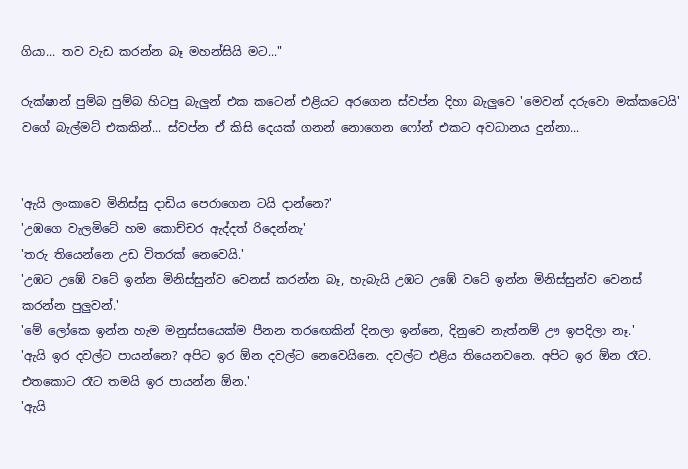ගියා... තව වැඩ කරන්න බෑ මහන්සියි මට..."

රුක්ෂාන් පුම්බ පුම්බ හිටපු බැලුන් එක කටෙන් එළියට අරගෙන ස්වප්න දිහා බැලුවෙ 'මෙවන් දරුවො මක්කටෙයි' වගේ බැල්මට් එකකින්... ස්වප්න ඒ කිසි දෙයක් ගනන් නොගෙන ෆෝන් එකට අවධානය දුන්නා...


'ඇයි ලංකාවෙ මිනිස්සු දාඩිය පෙරාගෙන ටයි දාන්නෙ?'
'උඹගෙ වැලමිටේ හම කොච්චර ඇද්දත් රිදෙන්නැ'
'තරු තියෙන්නෙ උඩ විතරක් නෙවෙයි.'
'උඹට උඹේ වටේ ඉන්න මිනිස්සුන්ව වෙනස් කරන්න බෑ, හැබැයි උඹට උඹේ වටේ ඉන්න මිනිස්සුන්ව වෙනස් කරන්න පුලුවන්.'
'මේ ලෝකෙ ඉන්න හැම මනුස්සයෙක්ම පීනන තරඟෙකින් දිනලා ඉන්නෙ, දිනුවෙ නැත්නම් ඌ ඉපදිලා නෑ.'
'ඇයි ඉර දවල්ට පායන්නෙ? අපිට ඉර ඕන දවල්ට නෙවෙයිනෙ. දවල්ට එළිය තියෙනවනෙ. අපිට ඉර ඕන රෑට. එතකොට රෑට තමයි ඉර පායන්න ඕන.'
'ඇයි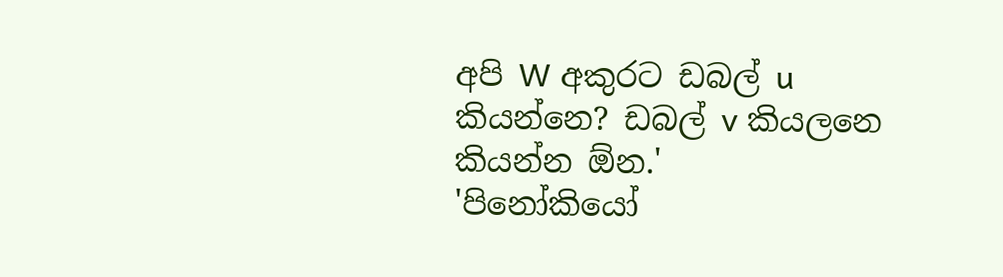අපි W අකුරට ඩබල් u කියන්නෙ? ඩබල් v කියලනෙ කියන්න ඕන.'
'පිනෝකියෝ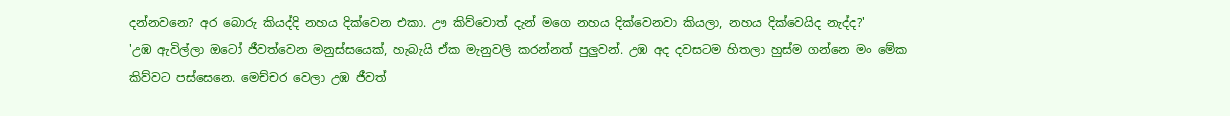දන්නවනෙ? අර බොරු කියද්දි නහය දික්වෙන එකා. ඌ කිව්වොත් දැන් මගෙ නහය දික්වෙනවා කියලා, නහය දික්වෙයිද නැද්ද?'
'උඹ ඇවිල්ලා ඔටෝ ජීවත්වෙන මනුස්සයෙක්, හැබැයි ඒක මැනුවලි කරන්නත් පුලුවන්. උඹ අද දවසටම හිතලා හුස්ම ගන්නෙ මං මේක කිව්වට පස්සෙනෙ. මෙච්චර වෙලා උඹ ජීවත්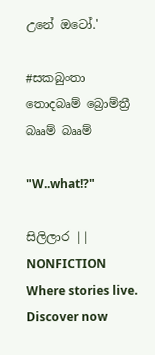උනේ ඔටෝ.'

#සකබුංතා තොදබෘම් බ්‍රොම්ත්‍රී බෲම් බෲම්

"W..what!?"

සිලිලාර || NONFICTION Where stories live. Discover now